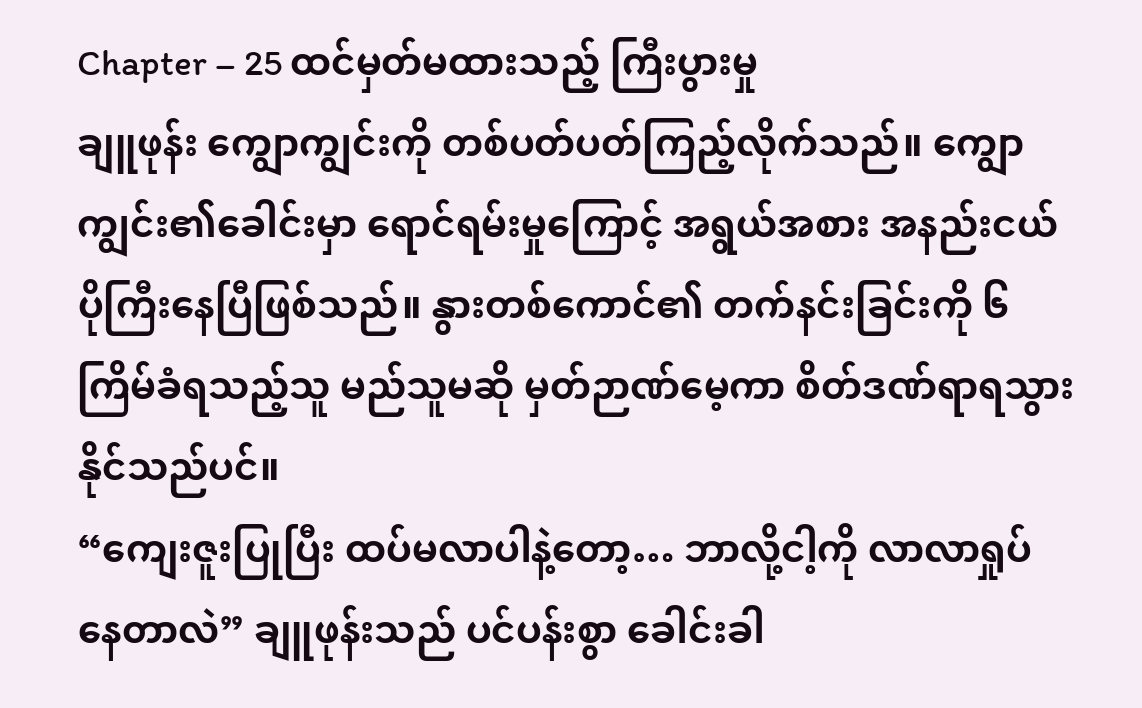Chapter – 25 ထင်မှတ်မထားသည့် ကြီးပွားမှု
ချူဖုန်း ကျွောကျွင်းကို တစ်ပတ်ပတ်ကြည့်လိုက်သည်။ ကျွောကျွင်း၏ခေါင်းမှာ ရောင်ရမ်းမှုကြောင့် အရွယ်အစား အနည်းငယ် ပိုကြီးနေပြီဖြစ်သည်။ နွားတစ်ကောင်၏ တက်နင်းခြင်းကို ၆ ကြိမ်ခံရသည့်သူ မည်သူမဆို မှတ်ဉာဏ်မေ့ကာ စိတ်ဒဏ်ရာရသွားနိုင်သည်ပင်။
“ကျေးဇူးပြုပြီး ထပ်မလာပါနဲ့တော့… ဘာလို့ငါ့ကို လာလာရှုပ်နေတာလဲ” ချူဖုန်းသည် ပင်ပန်းစွာ ခေါင်းခါ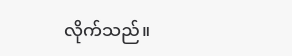လိုက်သည်။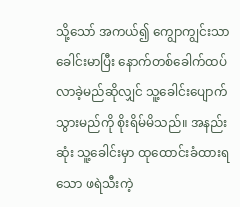သို့သော် အကယ်၍ ကျွောကျွင်းသာ ခေါင်းမာပြီး နောက်တစ်ခေါက်ထပ်လာခဲ့မည်ဆိုလျှင် သူ့ခေါင်းပျောက်သွားမည်ကို စိုးရိမ်မိသည်။ အနည်းဆုံး သူ့ခေါင်းမှာ ထုထောင်းခံထားရသော ဖရဲသီးကဲ့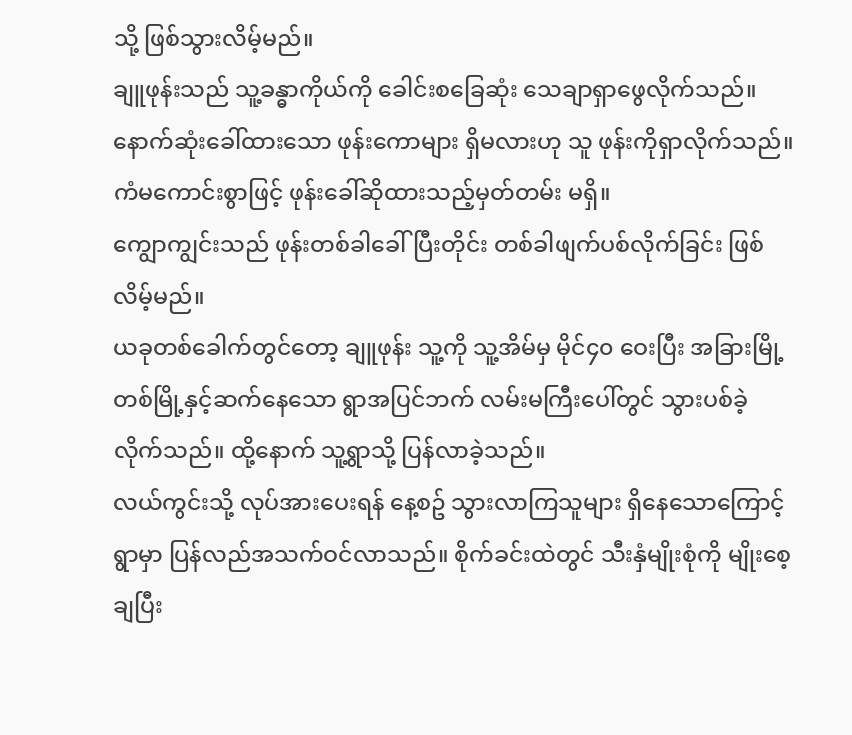သို့ ဖြစ်သွားလိမ့်မည်။
ချူဖုန်းသည် သူ့ခန္ဓာကိုယ်ကို ခေါင်းစခြေဆုံး သေချာရှာဖွေလိုက်သည်။ နောက်ဆုံးခေါ်ထားသော ဖုန်းကောများ ရှိမလားဟု သူ ဖုန်းကိုရှာလိုက်သည်။ ကံမကောင်းစွာဖြင့် ဖုန်းခေါ်ဆိုထားသည့်မှတ်တမ်း မရှိ။
ကျွောကျွင်းသည် ဖုန်းတစ်ခါခေါ်ပြီးတိုင်း တစ်ခါဖျက်ပစ်လိုက်ခြင်း ဖြစ်လိမ့်မည်။
ယခုတစ်ခေါက်တွင်တော့ ချူဖုန်း သူ့ကို သူ့အိမ်မှ မိုင်၄၀ ဝေးပြီး အခြားမြို့တစ်မြို့နှင့်ဆက်နေသော ရွာအပြင်ဘက် လမ်းမကြီးပေါ်တွင် သွားပစ်ခဲ့လိုက်သည်။ ထို့နောက် သူ့ရွာသို့ ပြန်လာခဲ့သည်။
လယ်ကွင်းသို့ လုပ်အားပေးရန် နေ့စဥ် သွားလာကြသူများ ရှိနေသောကြောင့် ရွာမှာ ပြန်လည်အသက်ဝင်လာသည်။ စိုက်ခင်းထဲတွင် သီးနှံမျိုးစုံကို မျိုးစေ့ချပြီး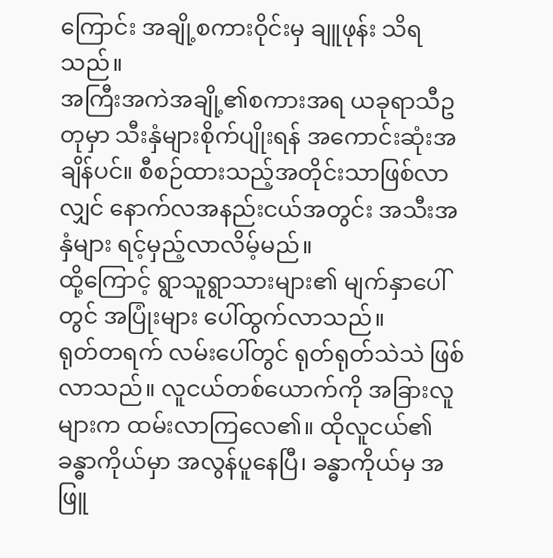ကြောင်း အချို့စကားဝိုင်းမှ ချူဖုန်း သိရသည်။
အကြီးအကဲအချို့၏စကားအရ ယခုရာသီဥတုမှာ သီးနှံများစိုက်ပျိုးရန် အကောင်းဆုံးအချိန်ပင်။ စီစဉ်ထားသည့်အတိုင်းသာဖြစ်လာလျှင် နောက်လအနည်းငယ်အတွင်း အသီးအနှံများ ရင့်မှည့်လာလိမ့်မည်။
ထို့ကြောင့် ရွာသူရွာသားများ၏ မျက်နှာပေါ်တွင် အပြုံးများ ပေါ်ထွက်လာသည်။
ရုတ်တရက် လမ်းပေါ်တွင် ရုတ်ရုတ်သဲသဲ ဖြစ်လာသည်။ လူငယ်တစ်ယောက်ကို အခြားလူများက ထမ်းလာကြလေ၏။ ထိုလူငယ်၏ခန္ဓာကိုယ်မှာ အလွန်ပူနေပြီ၊ ခန္ဓာကိုယ်မှ အဖြူ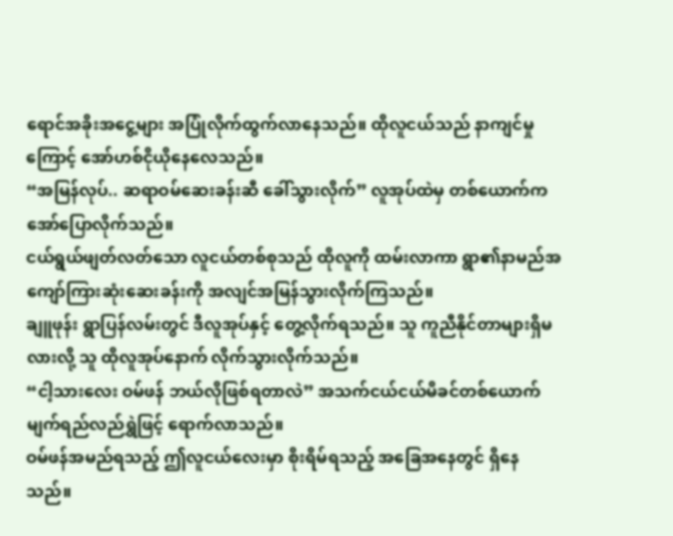ရောင်အခိုးအငွေ့များ အပြုံလိုက်ထွက်လာနေသည်။ ထိုလူငယ်သည် နာကျင်မှုကြောင့် အော်ဟစ်ငိုယိုနေလေသည်။
“အမြန်လုပ်.. ဆရာဝမ်ဆေးခန်းဆီ ခေါ်သွားလိုက်” လူအုပ်ထဲမှ တစ်ယောက်က အော်ပြောလိုက်သည်။
ငယ်ရွယ်ဖျတ်လတ်သော လူငယ်တစ်စုသည် ထိုလူကို ထမ်းလာကာ ရွာ၏နာမည်အကျော်ကြားဆုံးဆေးခန်းကို အလျင်အမြန်သွားလိုက်ကြသည်။
ချူဖုန်း ရွာပြန်လမ်းတွင် ဒီလူအုပ်နှင့် တွေ့လိုက်ရသည်။ သူ ကူညီနိုင်တာများရှိမလားလို့ သူ ထိုလူအုပ်နောက် လိုက်သွားလိုက်သည်။
“ငါ့သားလေး ဝမ်ဖန် ဘယ်လိုဖြစ်ရတာလဲ” အသက်ငယ်ငယ်မိခင်တစ်ယောက် မျက်ရည်လည်ရွှဲဖြင့် ရောက်လာသည်။
ဝမ်ဖန်အမည်ရသည့် ဤလူငယ်လေးမှာ စိုးရိမ်ရသည့် အခြေအနေတွင် ရှိနေသည်။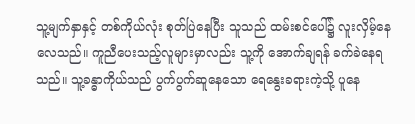သူ့မျက်နှာနှင့် တစ်ကိုယ်လုံး စုတ်ပြဲနေပြီး သူသည် ထမ်းစင်ပေါ်၌ လူးလှိမ့်နေလေသည်။ ကူညီပေးသည့်လူများမှာလည်း သူ့ကို အောက်ချရန် ခက်ခဲနေရသည်။ သူ့ခန္ဓာကိုယ်သည် ပွက်ပွက်ဆူနေသော ရေနွေးခရားကဲ့သို့ ပူနေ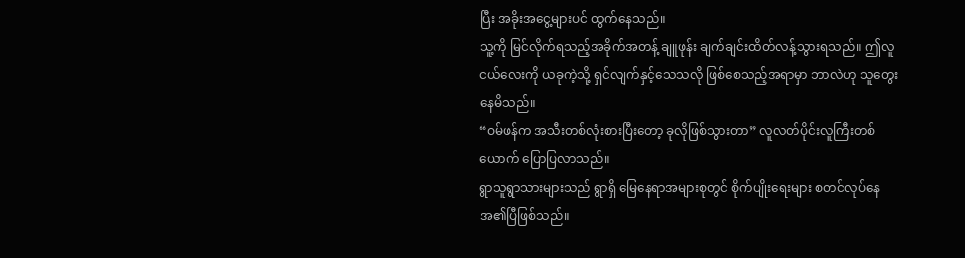ပြီး အခိုးအငွေ့များပင် ထွက်နေသည်။
သူ့ကို မြင်လိုက်ရသည့်အခိုက်အတန့် ချူဖုန်း ချက်ချင်းထိတ်လန့်သွားရသည်။ ဤလူငယ်လေးကို ယခုကဲ့သို့ ရှင်လျက်နှင့်သေသလို ဖြစ်စေသည့်အရာမှာ ဘာလဲဟု သူတွေးနေမိသည်။
“ဝမ်ဖန်က အသီးတစ်လုံးစားပြီးတော့ ခုလိုဖြစ်သွားတာ” လူလတ်ပိုင်းလူကြီးတစ်ယောက် ပြောပြလာသည်။
ရွာသူရွာသားများသည် ရွာရှိ မြေနေရာအများစုတွင် စိုက်ပျိုးရေးများ စတင်လုပ်နေအ၏ပြီဖြစ်သည်။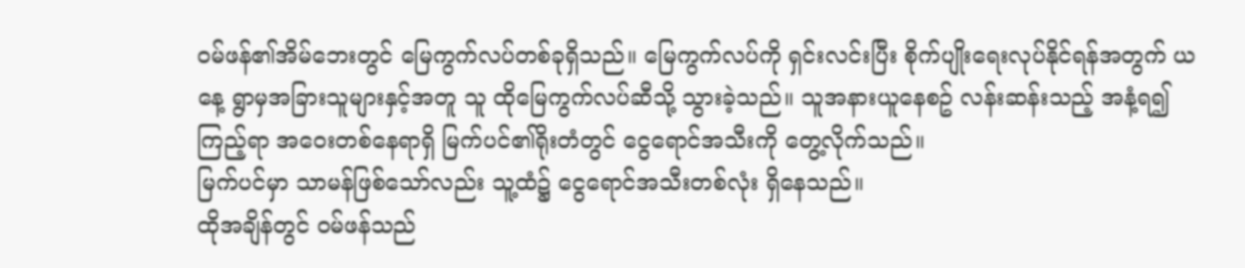ဝမ်ဖန်၏အိမ်ဘေးတွင် မြေကွက်လပ်တစ်ခုရှိသည်။ မြေကွက်လပ်ကို ရှင်းလင်းပြီး စိုက်ပျိုးရေးလုပ်နိုင်ရန်အတွက် ယနေ့ ရွာမှအခြားသူများနှင့်အတူ သူ ထိုမြေကွက်လပ်ဆီသို့ သွားခဲ့သည်။ သူအနားယူနေစဥ် လန်းဆန်းသည့် အနံ့ရ၍ ကြည့်ရာ အဝေးတစ်နေရာရှိ မြက်ပင်၏ရိုးတံတွင် ငွေရောင်အသီးကို တွေ့လိုက်သည်။
မြက်ပင်မှာ သာမန်ဖြစ်သော်လည်း သူ့ထံ၌ ငွေရောင်အသီးတစ်လုံး ရှိနေသည်။
ထိုအချိန်တွင် ဝမ်ဖန်သည်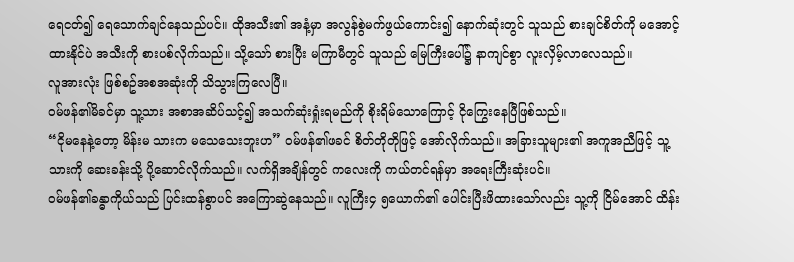ရေငတ်၍ ရေသောက်ချင်နေသည်ပင်။ ထိုအသီး၏ အနံ့မှာ အလွန်စွဲမက်ဖွယ်ကောင်း၍ နောက်ဆုံးတွင် သူသည် စားချင်စိတ်ကို မအောင့်ထားနိုင်ပဲ အသီးကို စားပစ်လိုက်သည်။ သို့သော် စားပြီး မကြာမီတွင် သူသည် မြေကြီးပေါ်၌ နာကျင်စွာ လူးလှိမ့်လာလေသည်။
လူအားလုံး ဖြစ်စဥ်အစအဆုံးကို သိသွားကြလေပြီ။
ဝမ်ဖန်၏မိခင်မှာ သူ့သား အစာအဆိပ်သင့်၍ အသက်ဆုံးရှုံးရမည်ကို စိုးရိမ်သောကြောင့် ငိုကြွေးနေပြီဖြစ်သည်။
“ငိုမနေနဲ့တော့ မိန်းမ သားက မသေသေးဘူးဟ” ဝမ်ဖန်၏ဖခင် စိတ်တိုတိုဖြင့် အော်လိုက်သည်။ အခြားသူများ၏ အကူအညီဖြင့် သူ့သားကို ဆေးခန်းသို့ ပို့ဆောင်လိုက်သည်။ လက်ရှိအချိန်တွင် ကလေးကို ကယ်တင်ရန်မှာ အရေးကြီးဆုံးပင်။
ဝမ်ဖန်၏ခန္ဓာကိုယ်သည် ပြင်းထန်စွာပင် အကြောဆွဲနေသည်။ လူကြီး၄ ၅ယောက်၏ ပေါင်းပြီးဖိထားသော်လည်း သူ့ကို ငြိမ်အောင် ထိန်း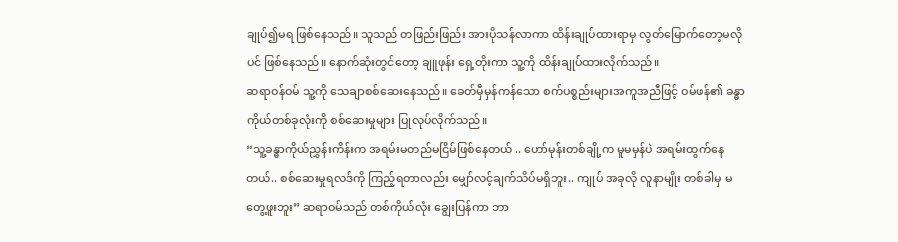ချုပ်၍မရ ဖြစ်နေသည်။ သူသည် တဖြည်းဖြည်း အားပိုသန်လာကာ ထိန်းချုပ်ထားရာမှ လွတ်မြောက်တော့မလိုပင် ဖြစ်နေသည်။ နောက်ဆုံးတွင်တော့ ချူဖုန်း ရှေ့တိုးကာ သူ့ကို ထိန်းချုပ်ထားလိုက်သည်။
ဆရာဝန်ဝမ် သူ့ကို သေချာစစ်ဆေးနေသည်။ ခေတ်မှီမှန်ကန်သော စက်ပစ္စည်းများအကူအညီဖြင့် ဝမ်ဖန်၏ ခန္ဓာကိုယ်တစ်ခုလုံးကို စစ်ဆေးမှုများ ပြုလုပ်လိုက်သည်။
“သူ့ခန္ဓာကိုယ်ညွှန်းကိန်းက အရမ်းမတည်မငြိမ်ဖြစ်နေတယ် .. ဟော်မုန်းတစ်ချို့က မူမမှန်ပဲ အရမ်းထွက်နေတယ်.. စစ်ဆေးမှုရလဒ်ကို ကြည့်ရတာလည်း မျှော်လင့်ချက်သိပ်မရှိဘူး.. ကျုပ် အခုလို လူနာမျိုး တစ်ခါမှ မတွေ့ဖူးဘူး” ဆရာဝမ်သည် တစ်ကိုယ်လုံး ချွေးပြန်ကာ ဘာ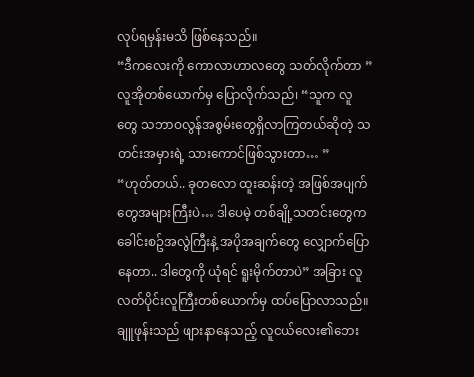လုပ်ရမှန်းမသိ ဖြစ်နေသည်။
“ဒီကလေးကို ကောလာဟာလတွေ သတ်လိုက်တာ ” လူအိုတစ်ယောက်မှ ပြောလိုက်သည်၊ “သူက လူတွေ သဘာဝလွန်အစွမ်းတွေရှိလာကြတယ်ဆိုတဲ့ သတင်းအမှားရဲ့ သားကောင်ဖြစ်သွားတာ… ”
“ဟုတ်တယ်.. ခုတလော ထူးဆန်းတဲ့ အဖြစ်အပျက်တွေအများကြီးပဲ… ဒါပေမဲ့ တစ်ချို့သတင်းတွေက ခေါင်းစဥ်အလွဲကြီးနဲ့ အပိုအချက်တွေ လျှောက်ပြောနေတာ.. ဒါတွေကို ယုံရင် ရူးမိုက်တာပဲ” အခြား လူလတ်ပိုင်းလူကြီးတစ်ယောက်မှ ထပ်ပြောလာသည်။
ချူဖုန်းသည် ဖျားနာနေသည့် လူငယ်လေး၏ဘေး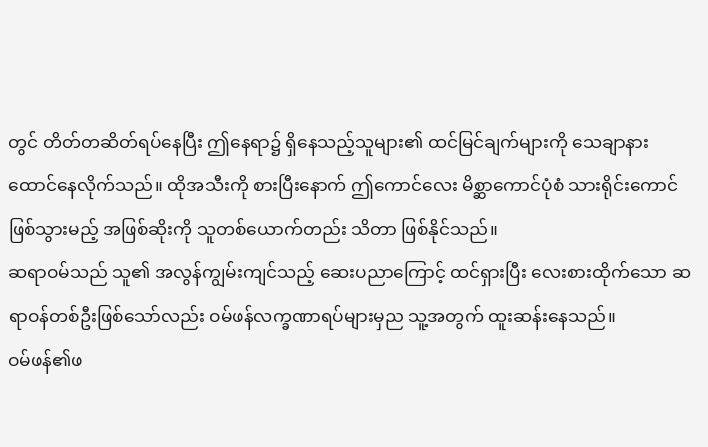တွင် တိတ်တဆိတ်ရပ်နေပြီး ဤနေရာ၌ ရှိနေသည့်သူများ၏ ထင်မြင်ချက်များကို သေချာနားထောင်နေလိုက်သည်။ ထိုအသီးကို စားပြီးနောက် ဤကောင်လေး မိစ္ဆာကောင်ပုံစံ သားရိုင်းကောင်ဖြစ်သွားမည့် အဖြစ်ဆိုးကို သူတစ်ယောက်တည်း သိတာ ဖြစ်နိုင်သည်။
ဆရာဝမ်သည် သူ၏ အလွန်ကျွမ်းကျင်သည့် ဆေးပညာကြောင့် ထင်ရှားပြီး လေးစားထိုက်သော ဆရာဝန်တစ်ဦးဖြစ်သော်လည်း ဝမ်ဖန်လက္ခဏာရပ်များမှည သူ့အတွက် ထူးဆန်းနေသည်။
ဝမ်ဖန်၏ဖ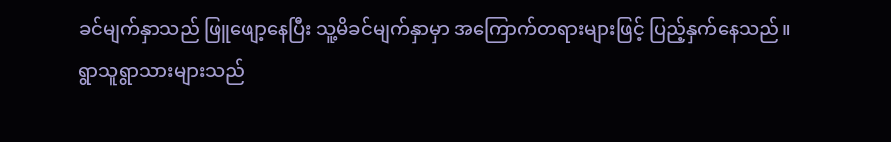ခင်မျက်နှာသည် ဖြူဖျော့နေပြီး သူ့မိခင်မျက်နှာမှာ အကြောက်တရားများဖြင့် ပြည့်နှက်နေသည်။
ရွာသူရွာသားများသည်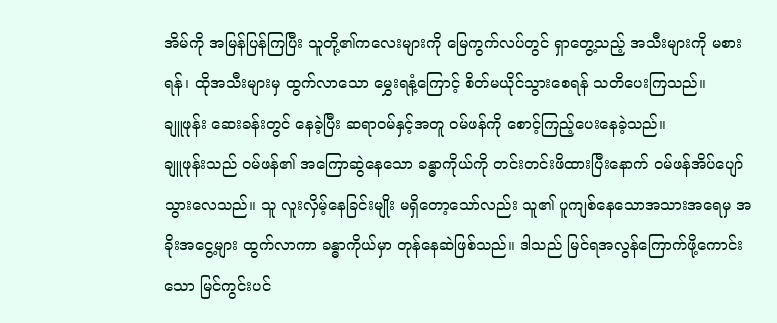အိမ်ကို အမြန်ပြန်ကြပြီး သူတို့၏ကလေးများကို မြေကွက်လပ်တွင် ရှာတွေ့သည့် အသီးများကို မစားရန်၊ ထိုအသီးများမှ ထွက်လာသော မွှေးရနံ့ကြောင့် စိတ်မယိုင်သွားစေရန် သတိပေးကြသည်။
ချူဖုန်း ဆေးခန်းတွင် နေခဲ့ပြီး ဆရာဝမ်နှင့်အတူ ဝမ်ဖန်ကို စောင့်ကြည့်ပေးနေခဲ့သည်။
ချူဖုန်းသည် ဝမ်ဖန်၏ အကြောဆွဲနေသော ခန္ဓာကိုယ်ကို တင်းတင်းဖိထားပြီးနောက် ဝမ်ဖန်အိပ်ပျော်သွားလေသည်။ သူ လူးလှိမ့်နေခြင်းမျိုး မရှိတော့သော်လည်း သူ၏ ပူကျစ်နေသောအသားအရေမှ အခိုးအငွေ့များ ထွက်လာကာ ခန္ဓာကိုယ်မှာ တုန်နေဆဲဖြစ်သည်။ ဒါသည် မြင်ရအလွန်ကြောက်ဖို့ကောင်းသော မြင်ကွင်းပင်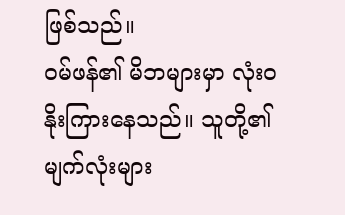ဖြစ်သည်။
ဝမ်ဖန်၏ မိဘများမှာ လုံးဝနိုးကြားနေသည်။ သူတို့၏မျက်လုံးများ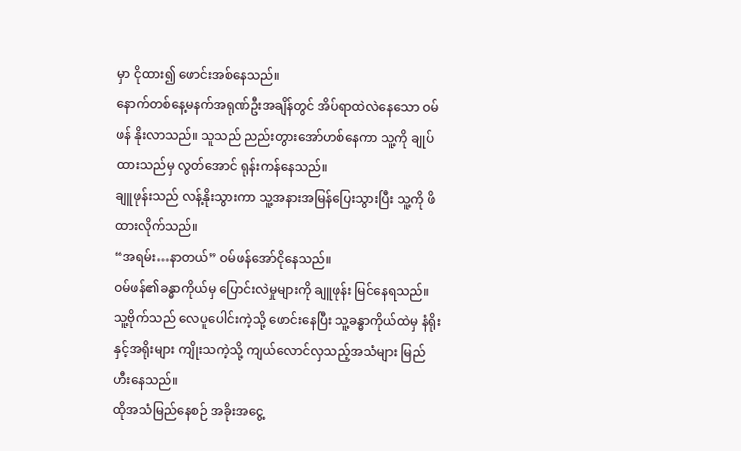မှာ ငိုထား၍ ဖောင်းအစ်နေသည်။
နောက်တစ်နေ့မနက်အရုဏ်ဦးအချိန်တွင် အိပ်ရာထဲလဲနေသော ဝမ်ဖန် နိုးလာသည်။ သူသည် ညည်းတွားအော်ဟစ်နေကာ သူ့ကို ချုပ်ထားသည်မှ လွတ်အောင် ရုန်းကန်နေသည်။
ချူဖုန်းသည် လန့်နိုးသွားကာ သူ့အနားအမြန်ပြေးသွားပြီး သူ့ကို ဖိထားလိုက်သည်။
“အရမ်း…နာတယ်” ဝမ်ဖန်အော်ငိုနေသည်။
ဝမ်ဖန်၏ခန္ဓာကိုယ်မှ ပြောင်းလဲမှုများကို ချူဖုန်း မြင်နေရသည်။ သူ့ဗိုက်သည် လေပူပေါင်းကဲ့သို့ ဖောင်းနေပြီး သူ့ခန္ဓာကိုယ်ထဲမှ နံရိုးနှင့်အရိုးများ ကျိုးသကဲ့သို့ ကျယ်လောင်လှသည့်အသံများ မြည်ဟီးနေသည်။
ထိုအသံမြည်နေစဉ် အခိုးအငွေ့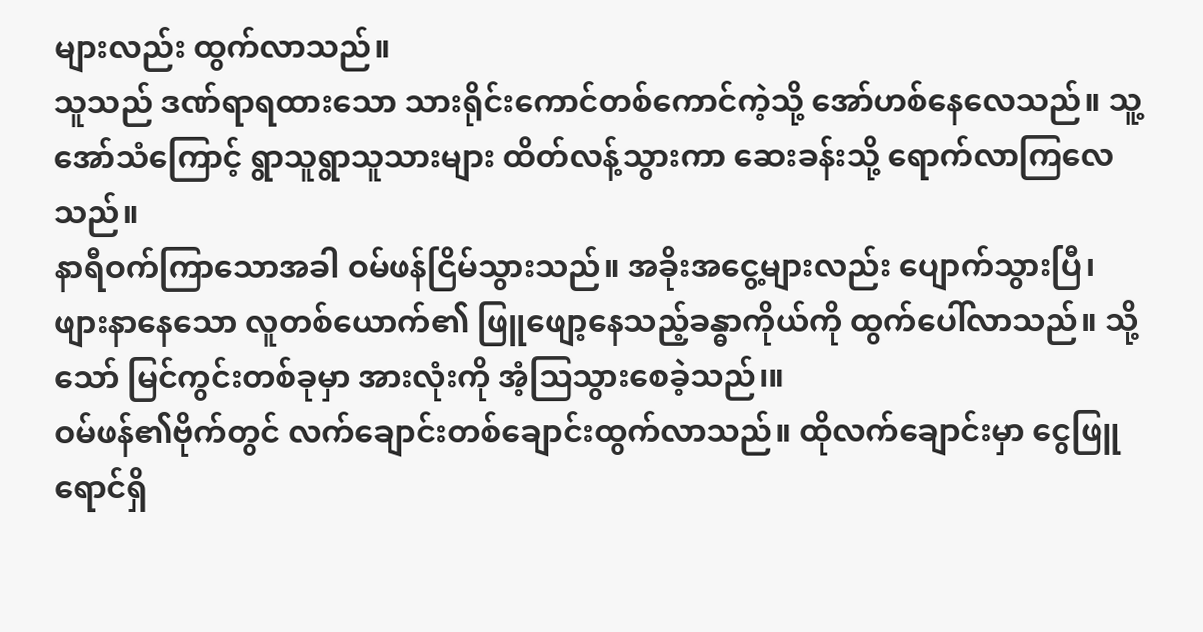များလည်း ထွက်လာသည်။
သူသည် ဒဏ်ရာရထားသော သားရိုင်းကောင်တစ်ကောင်ကဲ့သို့ အော်ဟစ်နေလေသည်။ သူ့အော်သံကြောင့် ရွာသူရွာသူသားများ ထိတ်လန့်သွားကာ ဆေးခန်းသို့ ရောက်လာကြလေသည်။
နာရီဝက်ကြာသောအခါ ဝမ်ဖန်ငြိမ်သွားသည်။ အခိုးအငွေ့များလည်း ပျောက်သွားပြီ၊ ဖျားနာနေသော လူတစ်ယောက်၏ ဖြူဖျော့နေသည့်ခန္ဓာကိုယ်ကို ထွက်ပေါ်လာသည်။ သို့သော် မြင်ကွင်းတစ်ခုမှာ အားလုံးကို အံ့သြသွားစေခဲ့သည်၊။
ဝမ်ဖန်၏ဗိုက်တွင် လက်ချောင်းတစ်ချောင်းထွက်လာသည်။ ထိုလက်ချောင်းမှာ ငွေဖြူရောင်ရှိ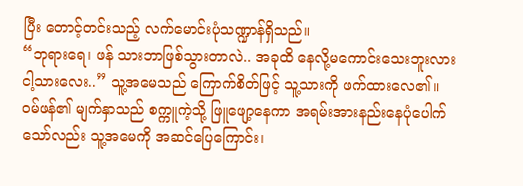ပြီး တောင့်တင်းသည့် လက်မောင်းပုံသဏ္ဍာန်ရှိသည်။
“ဘုရားရေ၊ ဖန် သားဘာဖြစ်သွားတာလဲ.. အခုထိ နေလို့မကောင်းသေးဘူးလား ငါ့သားလေး..” သူ့အမေသည် ကြောက်စိတ်ဖြင့် သူ့သားကို ဖက်ထားလေ၏။
ဝမ်ဖန်၏ မျက်နှာသည် စက္ကူကဲ့သို့ ဖြူဖျော့နေကာ အရမ်းအားနည်းနေပုံပေါက်သော်လည်း သူ့အမေကို အဆင်ပြေကြောင်း၊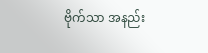ဗိုက်သာ အနည်း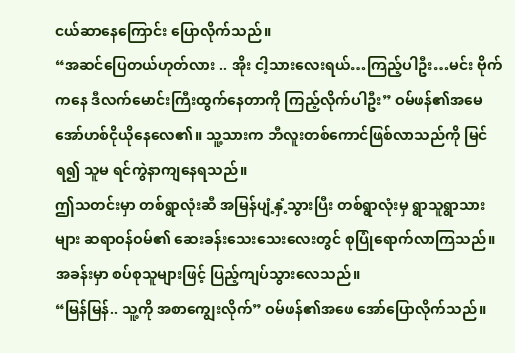ငယ်ဆာနေကြောင်း ပြောလိုက်သည်။
“အဆင်ပြေတယ်ဟုတ်လား .. အိုး ငါ့သားလေးရယ်…ကြည့်ပါဦး…မင်း ဗိုက်ကနေ ဒီလက်မောင်းကြီးထွက်နေတာကို ကြည့်လိုက်ပါဦး” ဝမ်ဖန်၏အမေ အော်ဟစ်ငိုယိုနေလေ၏။ သူ့သားက ဘီလူးတစ်ကောင်ဖြစ်လာသည်ကို မြင်ရ၍ သူမ ရင်ကွဲနာကျနေရသည်။
ဤသတင်းမှာ တစ်ရွာလုံးဆီ အမြန်ပျံ့နှံ့သွားပြီး တစ်ရွာလုံးမှ ရွာသူရွာသားများ ဆရာဝန်ဝမ်၏ ဆေးခန်းသေးသေးလေးတွင် စုပြုံရောက်လာကြသည်။ အခန်းမှာ စပ်စုသူများဖြင့် ပြည့်ကျပ်သွားလေသည်။
“မြန်မြန်.. သူ့ကို အစာကျွေးလိုက်” ဝမ်ဖန်၏အဖေ အော်ပြောလိုက်သည်။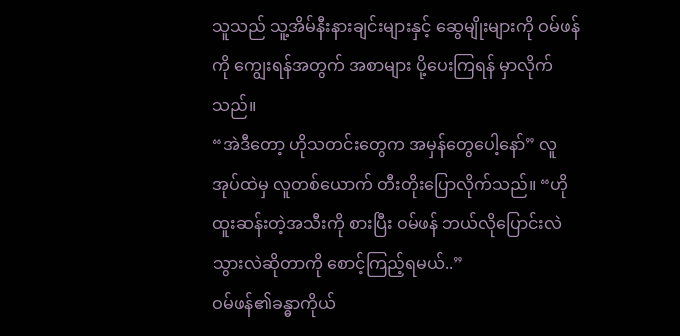သူသည် သူ့အိမ်နီးနားချင်းများနှင့် ဆွေမျိုးများကို ဝမ်ဖန်ကို ကျွေးရန်အတွက် အစာများ ပို့ပေးကြရန် မှာလိုက်သည်။
“အဲဒီတော့ ဟိုသတင်းတွေက အမှန်တွေပေါ့နော်” လူအုပ်ထဲမှ လူတစ်ယောက် တီးတိုးပြောလိုက်သည်။ “ဟိုထူးဆန်းတဲ့အသီးကို စားပြီး ဝမ်ဖန် ဘယ်လိုပြောင်းလဲသွားလဲဆိုတာကို စောင့်ကြည့်ရမယ်..”
ဝမ်ဖန်၏ခန္ဓာကိုယ်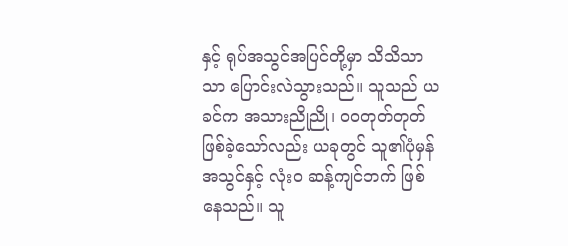နှင့် ရုပ်အသွင်အပြင်တို့မှာ သိသိသာသာ ပြောင်းလဲသွားသည်။ သူသည် ယခင်က အသားညိုညို၊ ဝဝတုတ်တုတ် ဖြစ်ခဲ့သော်လည်း ယခုတွင် သူ၏ပုံမှန်အသွင်နှင့် လုံးဝ ဆန့်ကျင်ဘက် ဖြစ်နေသည်။ သူ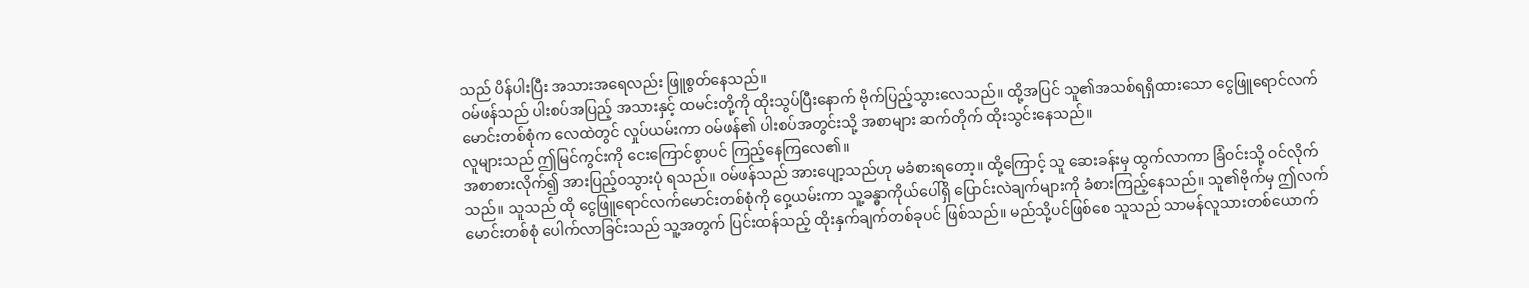သည် ပိန်ပါးပြီး အသားအရေလည်း ဖြူစွတ်နေသည်။
ဝမ်ဖန်သည် ပါးစပ်အပြည့် အသားနှင့် ထမင်းတို့ကို ထိုးသွပ်ပြီးနောက် ဗိုက်ပြည့်သွားလေသည်။ ထို့အပြင် သူ၏အသစ်ရရှိထားသော ငွေဖြူရောင်လက်မောင်းတစ်စုံက လေထဲတွင် လှုပ်ယမ်းကာ ဝမ်ဖန်၏ ပါးစပ်အတွင်းသို့ အစာများ ဆက်တိုက် ထိုးသွင်းနေသည်။
လူများသည် ဤမြင်ကွင်းကို ငေးကြောင်စွာပင် ကြည့်နေကြလေ၏။
အစာစားလိုက်၍ အားပြည့်ဝသွားပုံ ရသည်။ ဝမ်ဖန်သည် အားပျော့သည်ဟု မခံစားရတော့။ ထို့ကြောင့် သူ ဆေးခန်းမှ ထွက်လာကာ ခြံဝင်းသို့ ဝင်လိုက်သည်။ သူသည် ထို ငွေဖြူရောင်လက်မောင်းတစ်စုံကို ဝှေ့ယမ်းကာ သူ့ခန္ဓာကိုယ်ပေါ်ရှိ ပြောင်းလဲချက်များကို ခံစားကြည့်နေသည်။ သူ၏ဗိုက်မှ ဤလက်မောင်းတစ်စုံ ပေါက်လာခြင်းသည် သူ့အတွက် ပြင်းထန်သည့် ထိုးနှက်ချက်တစ်ခုပင် ဖြစ်သည်။ မည်သို့ပင်ဖြစ်စေ သူသည် သာမန်လူသားတစ်ယောက်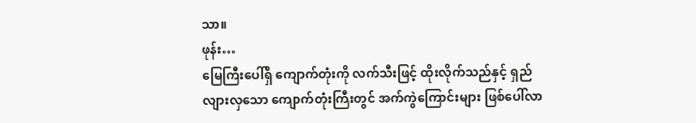သာ။
ဖုန်း…
မြေကြီးပေါ်ရှိ ကျောက်တုံးကို လက်သီးဖြင့် ထိုးလိုက်သည်နှင့် ရှည်လျားလှသော ကျောက်တုံးကြီးတွင် အက်ကွဲကြောင်းများ ဖြစ်ပေါ်လာ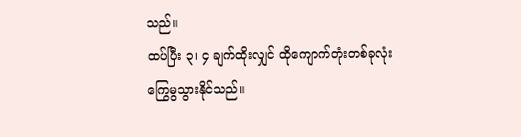သည်။
ထပ်ပြီး ၃၊ ၄ ချက်ထိုးလျှင် ထိုကျောက်တုံးတစ်ခုလုံး ကြွေမွသွားနိုင်သည်။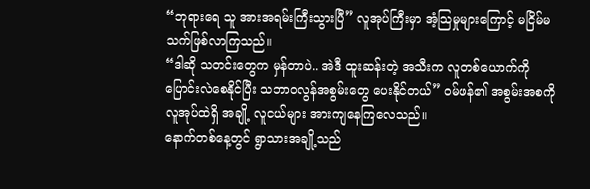“ဘုရားရေ သူ အားအရမ်းကြီးသွားပြီ” လူအုပ်ကြီးမှာ အံ့သြမှုများကြောင့် မငြိမ်မသက်ဖြစ်လာကြသည်။
“ဒါဆို သတင်းတွေက မှန်တာပဲ.. အဲဒီ ထူးဆန်းတဲ့ အသီးက လူတစ်ယောက်ကို ပြောင်းလဲစေနိုင်ပြီး သဘာဝလွန်အစွမ်းတွေ ပေးနိုင်တယ်” ဝမ်ဖန်၏ အစွမ်းအစကို လူအုပ်ထဲရှိ အချို့ လူငယ်များ အားကျနေကြလေသည်။
နောက်တစ်နေ့တွင် ရွာသားအချို့သည်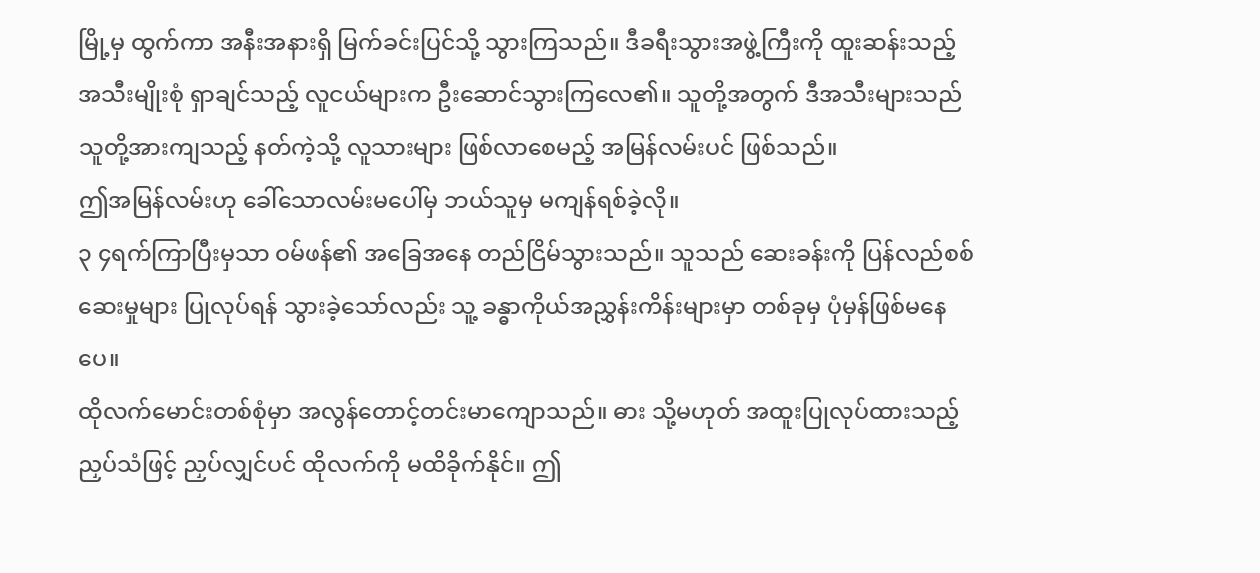မြို့မှ ထွက်ကာ အနီးအနားရှိ မြက်ခင်းပြင်သို့ သွားကြသည်။ ဒီခရီးသွားအဖွဲ့ကြီးကို ထူးဆန်းသည့်အသီးမျိုးစုံ ရှာချင်သည့် လူငယ်များက ဦးဆောင်သွားကြလေ၏။ သူတို့အတွက် ဒီအသီးများသည် သူတို့အားကျသည့် နတ်ကဲ့သို့ လူသားများ ဖြစ်လာစေမည့် အမြန်လမ်းပင် ဖြစ်သည်။
ဤအမြန်လမ်းဟု ခေါ်သောလမ်းမပေါ်မှ ဘယ်သူမှ မကျန်ရစ်ခဲ့လို။
၃ ၄ရက်ကြာပြီးမှသာ ဝမ်ဖန်၏ အခြေအနေ တည်ငြိမ်သွားသည်။ သူသည် ဆေးခန်းကို ပြန်လည်စစ်ဆေးမှုများ ပြုလုပ်ရန် သွားခဲ့သော်လည်း သူ့ ခန္ဓာကိုယ်အညွှန်းကိန်းများမှာ တစ်ခုမှ ပုံမှန်ဖြစ်မနေပေ။
ထိုလက်မောင်းတစ်စုံမှာ အလွန်တောင့်တင်းမာကျောသည်။ ဓား သို့မဟုတ် အထူးပြုလုပ်ထားသည့် ညှပ်သံဖြင့် ညှပ်လျှင်ပင် ထိုလက်ကို မထိခိုက်နိုင်။ ဤ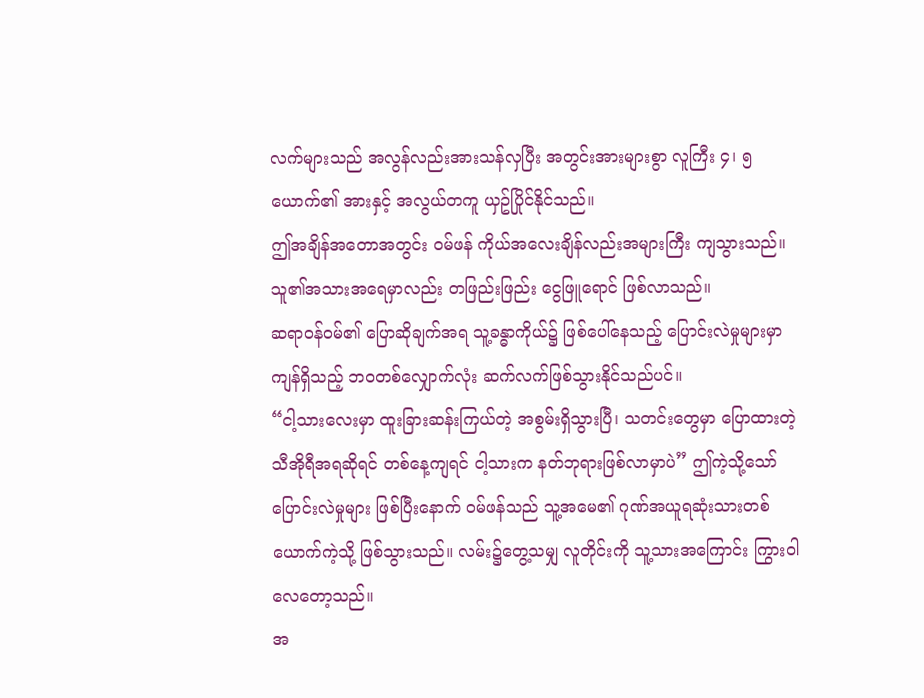လက်များသည် အလွန်လည်းအားသန်လှပြီး အတွင်းအားများစွာ လူကြီး ၄၊ ၅ယောက်၏ အားနှင့် အလွယ်တကူ ယှဥ်ပြိုင်နိုင်သည်။
ဤအချိန်အတောအတွင်း ဝမ်ဖန် ကိုယ်အလေးချိန်လည်းအများကြီး ကျသွားသည်။ သူ၏အသားအရေမှာလည်း တဖြည်းဖြည်း ငွေဖြူရောင် ဖြစ်လာသည်။
ဆရာဝန်ဝမ်၏ ပြောဆိုချက်အရ သူ့ခန္ဓာကိုယ်၌ ဖြစ်ပေါ်နေသည့် ပြောင်းလဲမှုများမှာ ကျန်ရှိသည့် ဘဝတစ်လျှောက်လုံး ဆက်လက်ဖြစ်သွားနိုင်သည်ပင်။
“ငါ့သားလေးမှာ ထူးခြားဆန်းကြယ်တဲ့ အစွမ်းရှိသွားပြီ၊ သတင်းတွေမှာ ပြောထားတဲ့ သီအိုရီအရဆိုရင် တစ်နေ့ကျရင် ငါ့သားက နတ်ဘုရားဖြစ်လာမှာပဲ” ဤကဲ့သို့သော်ပြောင်းလဲမှုများ ဖြစ်ပြီးနောက် ဝမ်ဖန်သည် သူ့အမေ၏ ဂုဏ်အယူရဆုံးသားတစ်ယောက်ကဲ့သို့ ဖြစ်သွားသည်။ လမ်း၌တွေ့သမျှ လူတိုင်းကို သူ့သားအကြောင်း ကြွားဝါလေတော့သည်။
အ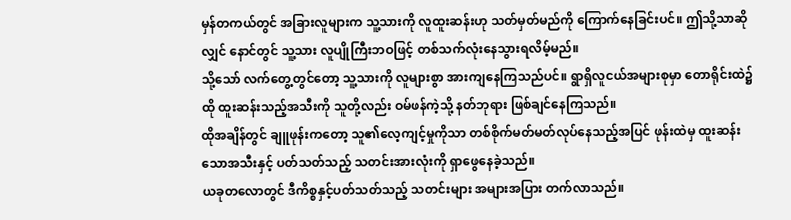မှန်တကယ်တွင် အခြားလူများက သူ့သားကို လူထူးဆန်းဟု သတ်မှတ်မည်ကို ကြောက်နေခြင်းပင်။ ဤသို့သာဆိုလျှင် နောင်တွင် သူ့သား လူပျိုကြီးဘဝဖြင့် တစ်သက်လုံးနေသွားရလိမ့်မည်။
သို့သော် လက်တွေ့တွင်တော့ သူ့သားကို လူများစွာ အားကျနေကြသည်ပင်။ ရွာရှိလူငယ်အများစုမှာ တောရိုင်းထဲ၌ ထို ထူးဆန်းသည့်အသီးကို သူတို့လည်း ဝမ်ဖန်ကဲ့သို့ နတ်ဘုရား ဖြစ်ချင်နေကြသည်။
ထိုအချိန်တွင် ချူဖုန်းကတော့ သူ၏လေ့ကျင့်မှုကိုသာ တစ်စိုက်မတ်မတ်လုပ်နေသည့်အပြင် ဖုန်းထဲမှ ထူးဆန်းသောအသီးနှင့် ပတ်သတ်သည့် သတင်းအားလုံးကို ရှာဖွေနေခဲ့သည်။
ယခုတလောတွင် ဒီကိစ္စနှင့်ပတ်သတ်သည့် သတင်းများ အများအပြား တက်လာသည်။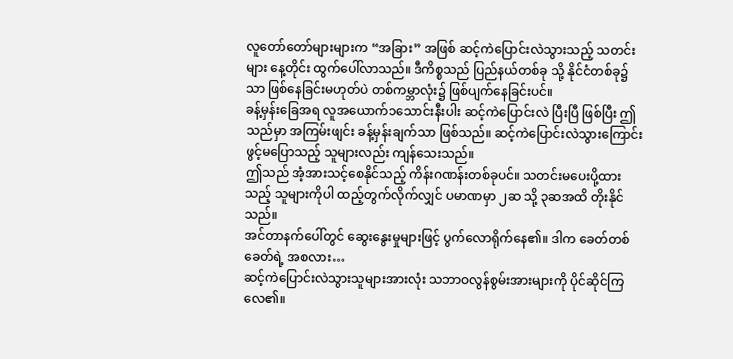လူတော်တော်များများက “အခြား” အဖြစ် ဆင့်ကဲပြောင်းလဲသွားသည့် သတင်းများ နေ့တိုင်း ထွက်ပေါ်လာသည်။ ဒီကိစ္စသည် ပြည်နယ်တစ်ခု သို့ နိုင်ငံတစ်ခု၌သာ ဖြစ်နေခြင်းမဟုတ်ပဲ တစ်ကမ္ဘာလုံး၌ ဖြစ်ပျက်နေခြင်းပင်။
ခန့်မှန်းခြေအရ လူအယောက်၁သောင်းနီးပါး ဆင့်ကဲပြောင်းလဲ ပြီးပြီ ဖြစ်ပြီး ဤသည်မှာ အကြမ်းဖျင်း ခန့်မှန်းချက်သာ ဖြစ်သည်။ ဆင့်ကဲပြောင်းလဲသွားကြောင်း ဖွင့်မပြောသည့် သူများလည်း ကျန်သေးသည်။
ဤသည် အံ့အားသင့်စေနိုင်သည့် ကိန်းဂဏန်းတစ်ခုပင်။ သတင်းမပေးပို့ထားသည့် သူများကိုပါ ထည့်တွက်လိုက်လျှင် ပမာဏမှာ ၂ဆ သို့ ၃ဆအထိ တိုးနိုင်သည်။
အင်တာနက်ပေါ်တွင် ဆွေးနွေးမှုများဖြင့် ပွက်လောရိုက်နေ၏။ ဒါက ခေတ်တစ်ခေတ်ရဲ့ အစလား…
ဆင့်ကဲပြောင်းလဲသွားသူများအားလုံး သဘာဝလွန်စွမ်းအားများကို ပိုင်ဆိုင်ကြလေ၏။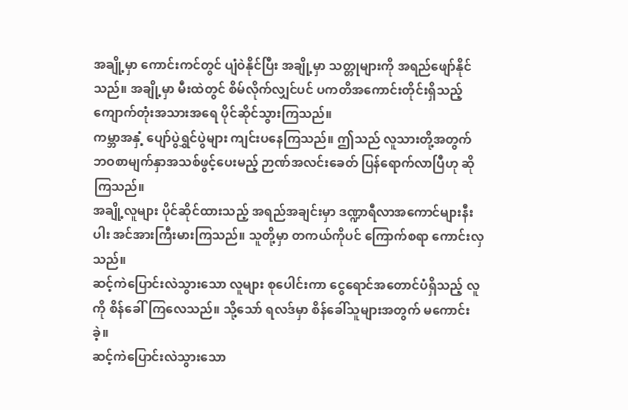အချို့မှာ ကောင်းကင်တွင် ပျံဝဲနိုင်ပြီး အချို့မှာ သတ္တုများကို အရည်ဖျော်နိုင်သည်။ အချို့မှာ မီးထဲတွင် စိမ်လိုက်လျှင်ပင် ပကတိအကောင်းတိုင်းရှိသည့် ကျောက်တုံးအသားအရေ ပိုင်ဆိုင်သွားကြသည်။
ကမ္ဘာအနှံ့ ပျော်ပွဲရွှင်ပွဲများ ကျင်းပနေကြသည်။ ဤသည် လူသားတို့အတွက် ဘဝစာမျက်နှာအသစ်ဖွင့်ပေးမည့် ဉာဏ်အလင်းခေတ် ပြန်ရောက်လာပြီဟု ဆိုကြသည်။
အချို့လူများ ပိုင်ဆိုင်ထားသည့် အရည်အချင်းမှာ ဒဏ္ဍာရီလာအကောင်များနီးပါး အင်အားကြီးမားကြသည်။ သူတို့မှာ တကယ်ကိုပင် ကြောက်စရာ ကောင်းလှသည်။
ဆင့်ကဲပြောင်းလဲသွားသော လူများ စုပေါင်းကာ ငွေရောင်အတောင်ပံရှိသည့် လူကို စိန်ခေါ်ကြလေသည်။ သို့သော် ရလဒ်မှာ စိန်ခေါ်သူများအတွက် မကောင်းခဲ့။
ဆင့်ကဲပြောင်းလဲသွားသော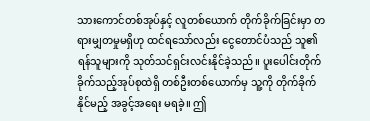သားကောင်တစ်အုပ်နှင့် လူတစ်ယောက် တိုက်ခိုက်ခြင်းမှာ တရားမျှတမှုမရှိဟု ထင်ရသော်လည်း ငွေတောင်ပံသည် သူ၏ ရန်သူများကို သုတ်သင်ရှင်းလင်းနိုင်ခဲ့သည်။ ပူးပေါင်းတိုက်ခိုက်သည့်အုပ်စုထဲရှိ တစ်ဦးတစ်ယောက်မှ သူ့ကို တိုက်ခိုက်နိုင်မည့် အခွင့်အရေး မရခဲ့။ ဤ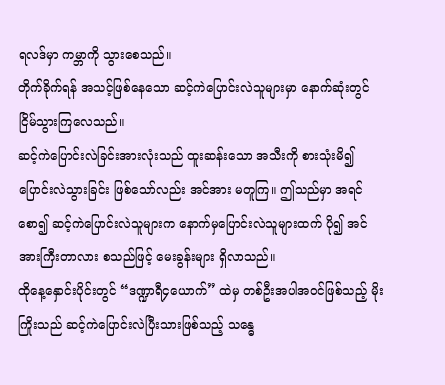ရလဒ်မှာ ကမ္ဘာကို သွားစေသည်။
တိုက်ခိုက်ရန် အသင့်ဖြစ်နေသော ဆင့်ကဲပြောင်းလဲသူများမှာ နောက်ဆုံးတွင် ငြိမ်သွားကြလေသည်။
ဆင့်ကဲပြောင်းလဲခြင်းအားလုံးသည် ထူးဆန်းသော အသီးကို စားသုံးမိ၍ ပြောင်းလဲသွားခြင်း ဖြစ်သော်လည်း အင်အား မတူကြ။ ဤသည်မှာ အရင်စော၍ ဆင့်ကဲပြောင်းလဲသူများက နောက်မှပြောင်းလဲသူများထက် ပို၍ အင်အားကြီးတာလား စသည်ဖြင့် မေးခွန်းများ ရှိလာသည်။
ထိုနေ့နှောင်းပိုင်းတွင် “ဒဏ္ဍာရီ၄ယောက်” ထဲမှ တစ်ဦးအပါအဝင်ဖြစ်သည့် မိုးကြိုးသည် ဆင့်ကဲပြောင်းလဲပြီးသားဖြစ်သည့် သန္ဓေ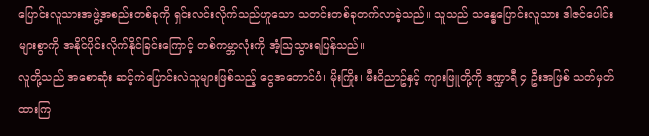ပြောင်းလူသားအဖွဲ့အစည်းတစ်ခုကို ရှင်းလင်းလိုက်သည်ဟူသော သတင်းတစ်ခုတက်လာခဲ့သည်။ သူသည် သန္ဓေပြောင်းလူသား ဒါဇင်ပေါင်းများစွာကို အနိုင်ပိုင်းလိုက်နိုင်ခြင်းကြောင့် တစ်ကမ္ဘာလုံးကို အံ့သြသွားရပြန်သည်။
လူတို့သည် အစောဆုံး ဆင့်ကဲပြောင်းလဲသူများဖြစ်သည့် ငွေအတောင်ပံ၊ မိုးကြိုး၊ မီးဝိညာဥ်နှင့် ကျားဖြူတို့ကို ဒဏ္ဍာရီ ၄ ဦးအဖြစ် သတ်မှတ်ထားကြ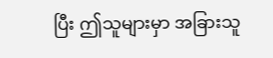ပြီး ဤသူများမှာ အခြားသူ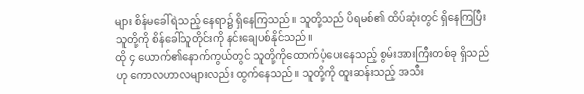များ စိန်မခေါ်ရဲသည့် နေရာ၌ ရှိနေကြသည်။ သူတို့သည် ပိရမစ်၏ ထိပ်ဆုံးတွင် ရှိနေကြပြီး သူတို့ကို စိန်ခေါ်သူတိုင်းကို နင်းချေပစ်နိုင်သည်။
ထို ၄ ယောက်၏နောက်ကွယ်တွင် သူတို့ကိုထောက်ပံ့ပေးနေသည့် စွမ်းအားကြီးတစ်ခု ရှိသည်ဟု ကောလဟာလများလည်း ထွက်နေသည်။ သူတို့ကို ထူးဆန်းသည့် အသီး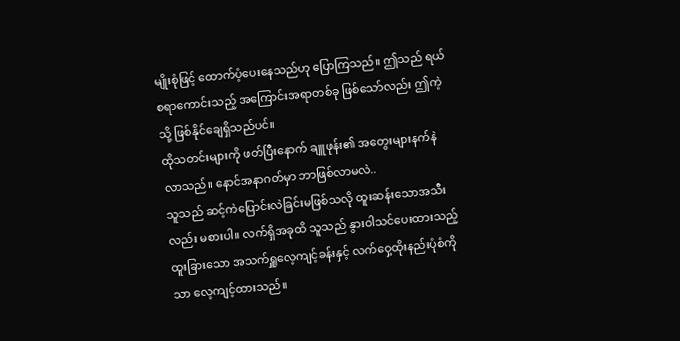မျိုးစုံဖြင့် ထောက်ပံ့ပေးနေသည်ဟု ပြောကြသည်။ ဤသည် ရယ်စရာကောင်းသည့် အကြောင်းအရာတစ်ခု ဖြစ်သော်လည်း ဤကဲ့သို့ ဖြစ်နိုင်ချေရှိသည်ပင်။
ထိုသတင်းများကို ဖတ်ပြီးနောက် ချူဖုန်း၏ အတွေးများနက်နဲလာသည်။ နောင်အနာဂတ်မှာ ဘာဖြစ်လာမလဲ..
သူသည် ဆင့်ကဲပြောင်းလဲခြင်းမဖြစ်သလို ထူးဆန်းသောအသီးလည်း မစားပါ။ လက်ရှိအခုထိ သူသည် နွားဝါသင်ပေးထားသည့် ထူးခြားသော အသက်ရှူလေ့ကျင့်ခန်းနှင့် လက်ဝှေ့ထိုးနည်းပုံစံကိုသာ လေ့ကျင့်ထားသည်။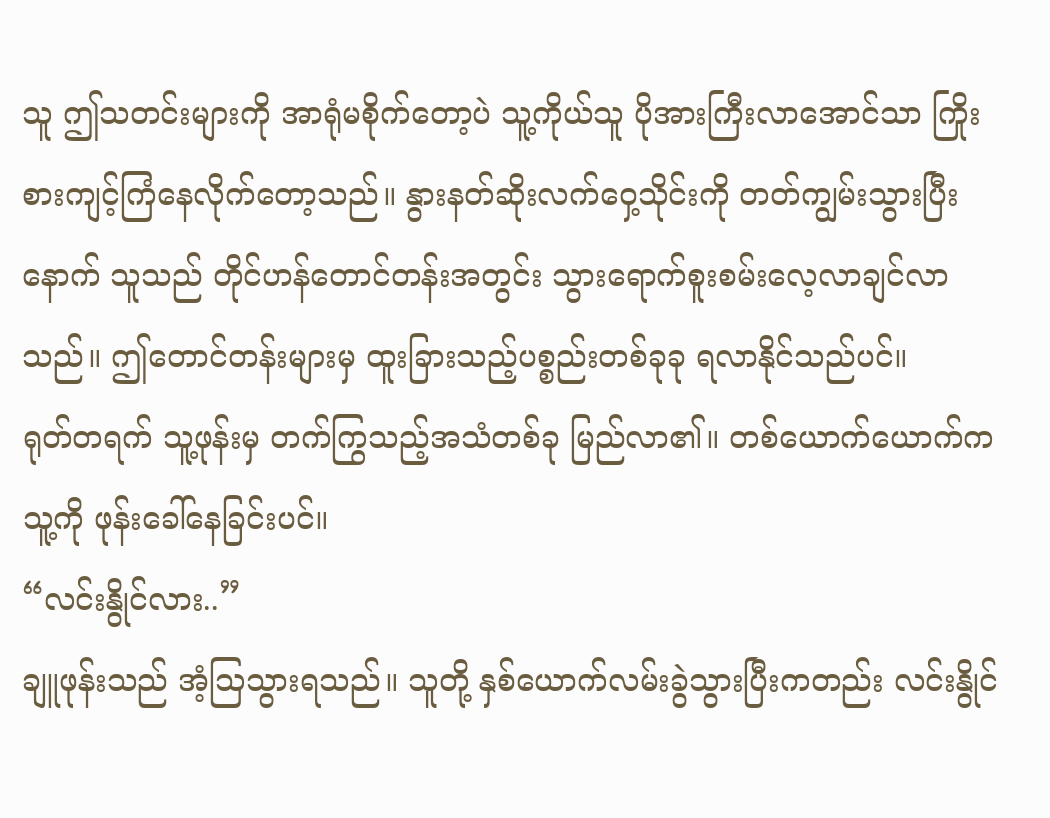သူ ဤသတင်းများကို အာရုံမစိုက်တော့ပဲ သူ့ကိုယ်သူ ပိုအားကြီးလာအောင်သာ ကြိုးစားကျင့်ကြံနေလိုက်တော့သည်။ နွားနတ်ဆိုးလက်ဝှေ့သိုင်းကို တတ်ကျွမ်းသွားပြီးနောက် သူသည် တိုင်ဟန်တောင်တန်းအတွင်း သွားရောက်စူးစမ်းလေ့လာချင်လာသည်။ ဤတောင်တန်းများမှ ထူးခြားသည့်ပစ္စည်းတစ်ခုခု ရလာနိုင်သည်ပင်။
ရုတ်တရက် သူ့ဖုန်းမှ တက်ကြွသည့်အသံတစ်ခု မြည်လာ၏။ တစ်ယောက်ယောက်က သူ့ကို ဖုန်းခေါ်နေခြင်းပင်။
“လင်းနွိုင်လား..”
ချူဖုန်းသည် အံ့သြသွားရသည်။ သူတို့ နှစ်ယောက်လမ်းခွဲသွားပြီးကတည်း လင်းနွိုင်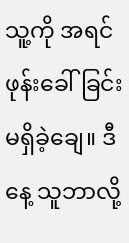သူ့ကို အရင်ဖုန်းခေါ်ခြင်း မရှိခဲ့ချေ။ ဒီနေ့ သူဘာလို့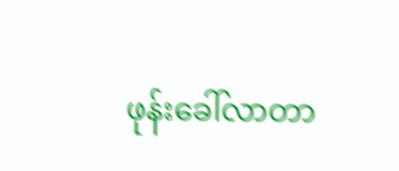ဖုန်းခေါ်လာတာ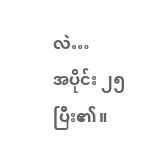လဲ…
အပိုင်း ၂၅ ပြီး၏။